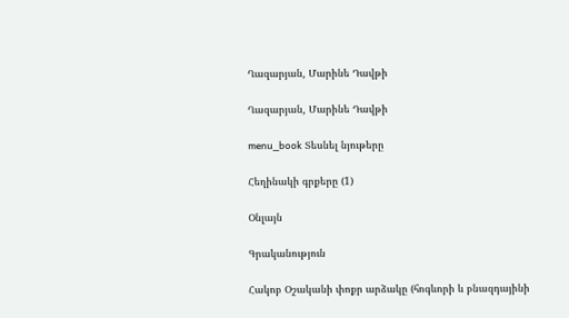Ղազարյան, Մարինե Դավթի

Ղազարյան, Մարինե Դավթի

menu_book Տեսնել նյութերը

Հեղինակի գրքերը (1)

Օնլայն

Գրականություն

Հակոբ Օշականի փոքր արձակը (հոգևորի և բնազդայինի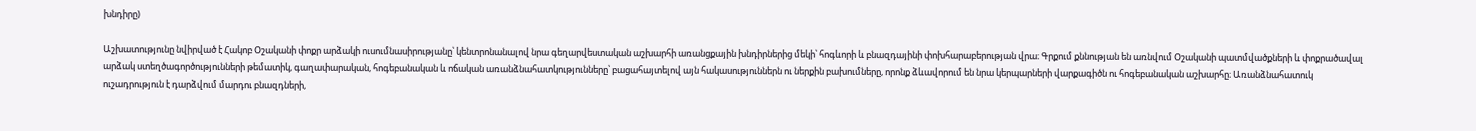խնդիրը)

Աշխատությունը նվիրված է Հակոբ Օշականի փոքր արձակի ուսումնասիրությանը՝ կենտրոնանալով նրա գեղարվեստական աշխարհի առանցքային խնդիրներից մեկի՝ հոգևորի և բնազդայինի փոխհարաբերության վրա։ Գրքում քննության են առնվում Օշականի պատմվածքների և փոքրածավալ արձակ ստեղծագործությունների թեմատիկ, գաղափարական, հոգեբանական և ոճական առանձնահատկությունները՝ բացահայտելով այն հակասություններն ու ներքին բախումները, որոնք ձևավորում են նրա կերպարների վարքագիծն ու հոգեբանական աշխարհը։ Առանձնահատուկ ուշադրություն է դարձվում մարդու բնազդների,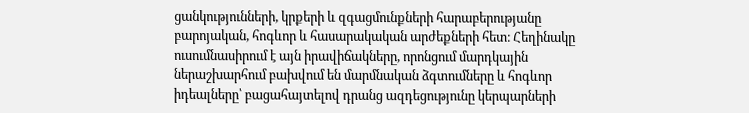ցանկությունների, կրքերի և զգացմունքների հարաբերությանը բարոյական, հոգևոր և հասարակական արժեքների հետ։ Հեղինակը ուսումնասիրում է այն իրավիճակները, որոնցում մարդկային ներաշխարհում բախվում են մարմնական ձգտումները և հոգևոր իդեալները՝ բացահայտելով դրանց ազդեցությունը կերպարների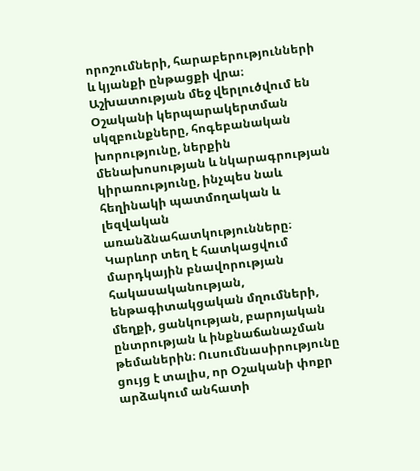որոշումների, հարաբերությունների և կյանքի ընթացքի վրա։ Աշխատության մեջ վերլուծվում են Օշականի կերպարակերտման սկզբունքները, հոգեբանական խորությունը, ներքին մենախոսության և նկարագրության կիրառությունը, ինչպես նաև հեղինակի պատմողական և լեզվական առանձնահատկությունները։ Կարևոր տեղ է հատկացվում մարդկային բնավորության հակասականության, ենթագիտակցական մղումների, մեղքի, ցանկության, բարոյական ընտրության և ինքնաճանաչման թեմաներին։ Ուսումնասիրությունը ցույց է տալիս, որ Օշականի փոքր արձակում անհատի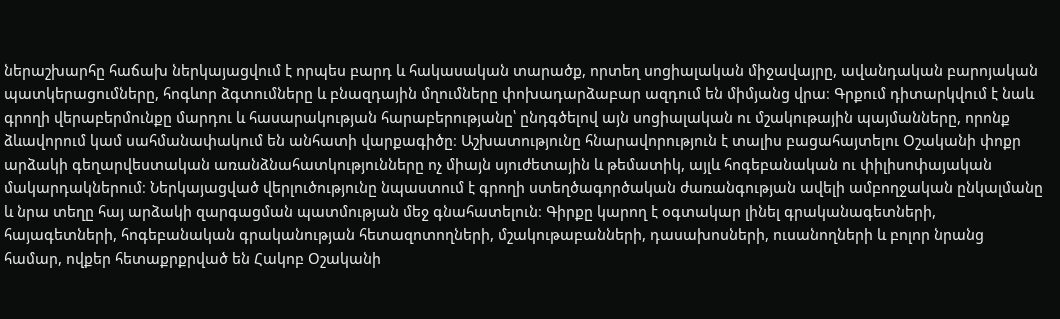ներաշխարհը հաճախ ներկայացվում է որպես բարդ և հակասական տարածք, որտեղ սոցիալական միջավայրը, ավանդական բարոյական պատկերացումները, հոգևոր ձգտումները և բնազդային մղումները փոխադարձաբար ազդում են միմյանց վրա։ Գրքում դիտարկվում է նաև գրողի վերաբերմունքը մարդու և հասարակության հարաբերությանը՝ ընդգծելով այն սոցիալական ու մշակութային պայմանները, որոնք ձևավորում կամ սահմանափակում են անհատի վարքագիծը։ Աշխատությունը հնարավորություն է տալիս բացահայտելու Օշականի փոքր արձակի գեղարվեստական առանձնահատկությունները ոչ միայն սյուժետային և թեմատիկ, այլև հոգեբանական ու փիլիսոփայական մակարդակներում։ Ներկայացված վերլուծությունը նպաստում է գրողի ստեղծագործական ժառանգության ավելի ամբողջական ընկալմանը և նրա տեղը հայ արձակի զարգացման պատմության մեջ գնահատելուն։ Գիրքը կարող է օգտակար լինել գրականագետների, հայագետների, հոգեբանական գրականության հետազոտողների, մշակութաբանների, դասախոսների, ուսանողների և բոլոր նրանց համար, ովքեր հետաքրքրված են Հակոբ Օշականի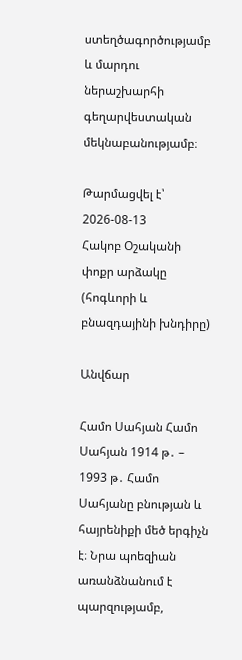ստեղծագործությամբ և մարդու ներաշխարհի գեղարվեստական մեկնաբանությամբ։

Թարմացվել է՝ 2026-08-13
Հակոբ Օշականի փոքր արձակը (հոգևորի և բնազդայինի խնդիրը)

Անվճար

Համո Սահյան Համո Սահյան 1914 թ․ – 1993 թ․ Համո Սահյանը բնության և հայրենիքի մեծ երգիչն է։ Նրա պոեզիան առանձնանում է պարզությամբ,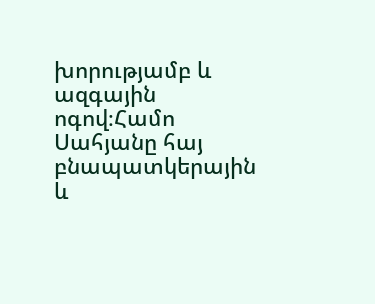խորությամբ և ազգային ոգով։Համո Սահյանը հայ բնապատկերային և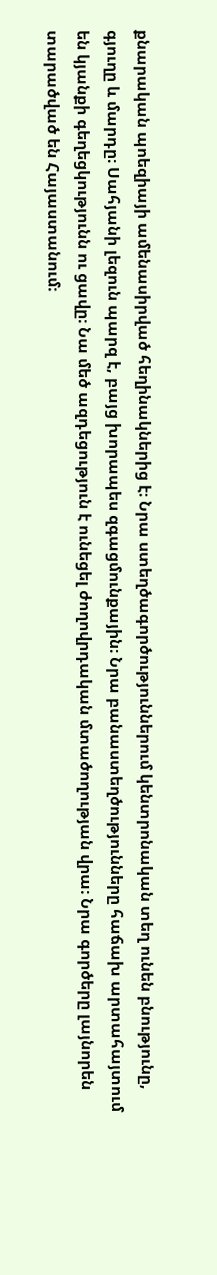քնարական պոեզիայի ամենասիրված հեղինակներից է։ Նրա ստեղծագործություններում կենտրոնական տեղ ունեն բնությունը, գյուղը և մարդը։ Սահյանի լեզուն պարզ է, բայց խորապես զգացմունքային։ Նրա բանաստեղծությունները հաճախ արտահայտում են կյանքի գեղեցկությունն ու ցավը։ Նա մեծ ազդեցություն է ունեցել ժողովրդական մտածողության վրա։ Նրա գործերը լայնորեն տարածված են Հայաստանում։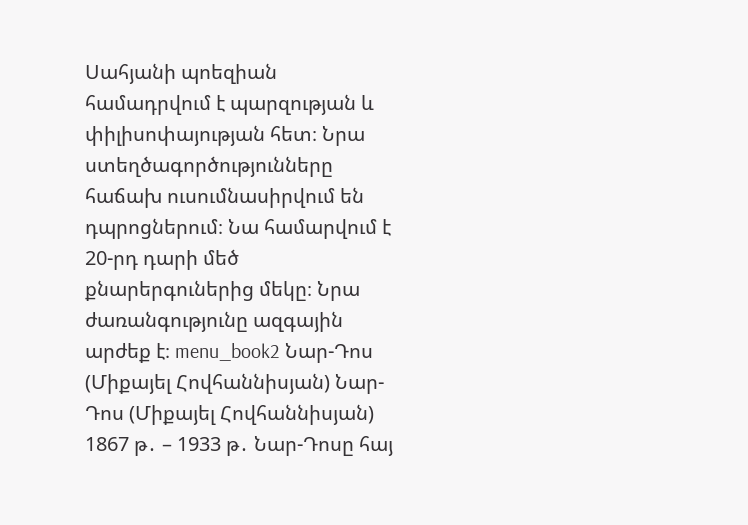Սահյանի պոեզիան համադրվում է պարզության և փիլիսոփայության հետ։ Նրա ստեղծագործությունները հաճախ ուսումնասիրվում են դպրոցներում։ Նա համարվում է 20-րդ դարի մեծ քնարերգուներից մեկը։ Նրա ժառանգությունը ազգային արժեք է։ menu_book2 Նար-Դոս (Միքայել Հովհաննիսյան) Նար-Դոս (Միքայել Հովհաննիսյան) 1867 թ․ – 1933 թ․ Նար-Դոսը հայ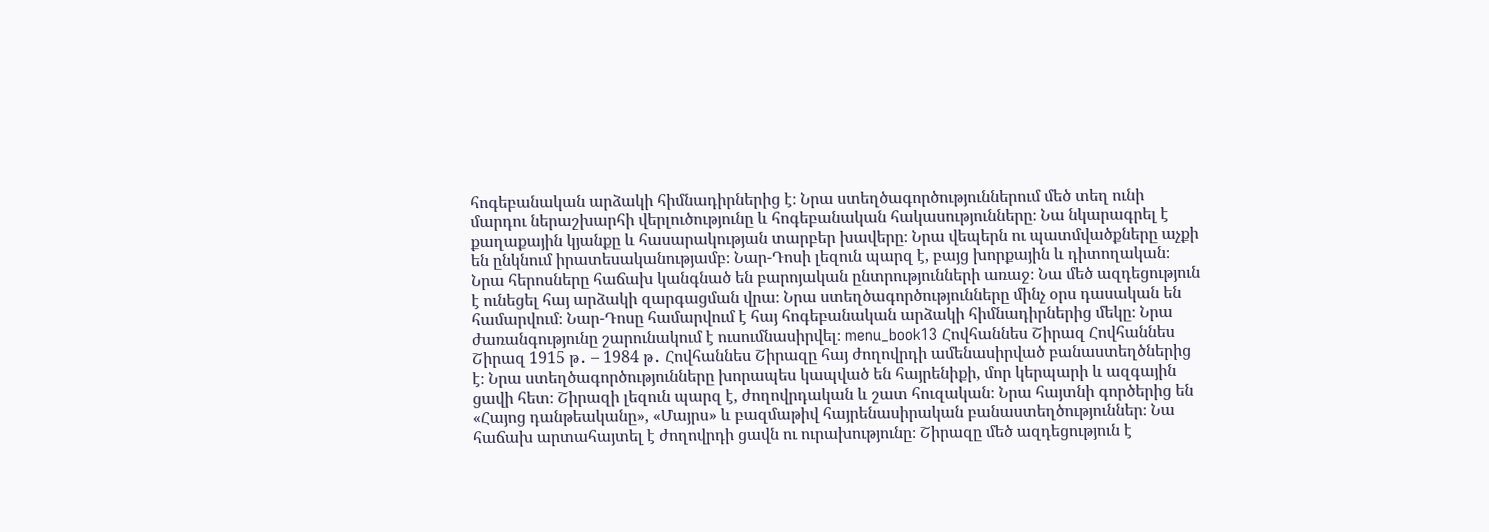հոգեբանական արձակի հիմնադիրներից է։ Նրա ստեղծագործություններում մեծ տեղ ունի մարդու ներաշխարհի վերլուծությունը և հոգեբանական հակասությունները։ Նա նկարագրել է քաղաքային կյանքը և հասարակության տարբեր խավերը։ Նրա վեպերն ու պատմվածքները աչքի են ընկնում իրատեսականությամբ։ Նար-Դոսի լեզուն պարզ է, բայց խորքային և դիտողական։ Նրա հերոսները հաճախ կանգնած են բարոյական ընտրությունների առաջ։ Նա մեծ ազդեցություն է ունեցել հայ արձակի զարգացման վրա։ Նրա ստեղծագործությունները մինչ օրս դասական են համարվում։ Նար-Դոսը համարվում է հայ հոգեբանական արձակի հիմնադիրներից մեկը։ Նրա ժառանգությունը շարունակում է ուսումնասիրվել։ menu_book13 Հովհաննես Շիրազ Հովհաննես Շիրազ 1915 թ․ – 1984 թ․ Հովհաննես Շիրազը հայ ժողովրդի ամենասիրված բանաստեղծներից է։ Նրա ստեղծագործությունները խորապես կապված են հայրենիքի, մոր կերպարի և ազգային ցավի հետ։ Շիրազի լեզուն պարզ է, ժողովրդական և շատ հուզական։ Նրա հայտնի գործերից են «Հայոց դանթեականը», «Մայրս» և բազմաթիվ հայրենասիրական բանաստեղծություններ։ Նա հաճախ արտահայտել է ժողովրդի ցավն ու ուրախությունը։ Շիրազը մեծ ազդեցություն է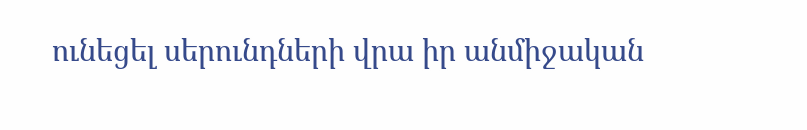ունեցել սերունդների վրա իր անմիջական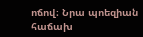ոճով։ Նրա պոեզիան հաճախ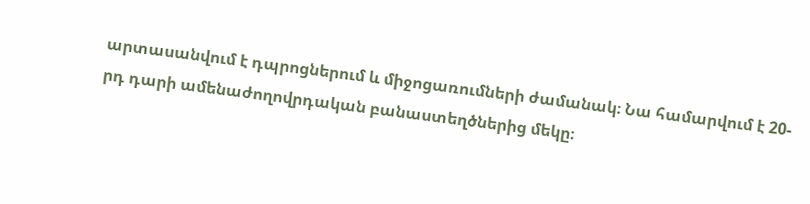արտասանվում է դպրոցներում և միջոցառումների ժամանակ։ Նա համարվում է 20-րդ դարի ամենաժողովրդական բանաստեղծներից մեկը։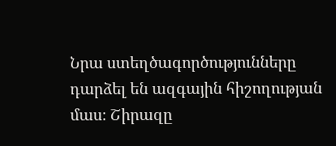Նրա ստեղծագործությունները դարձել են ազգային հիշողության մաս։ Շիրազը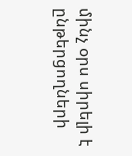մինչ օրս սիրելի է ընթերցողների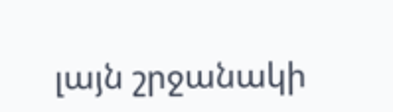լայն շրջանակի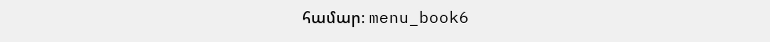համար։ menu_book6